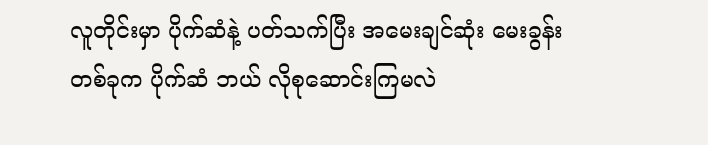လူတိုင်းမှာ ပိုက်ဆံနဲ့ ပတ်သက်ပြီး အမေးချင်ဆုံး မေးခွန်း တစ်ခုက ပိုက်ဆံ ဘယ် လိုစုဆောင်းကြမလဲ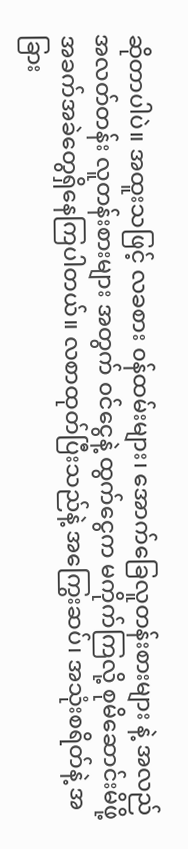ဆိုတာပါပဲ။ အထူးသဖြင့် လခစား ၀န်ထမ်းများ၊ အောက်ခြေလူတန်းစားများ နဲ့ အလည်အလတ်တန်း လူတန်းစားများ အတွက် ၀င်ငွေနဲ့ ထွက်ငွေက မကိုက်ကြလို့ စုမိဆောင်းမိဖို့ အခက်အခဲတွေရှိနေကြပါတယ်။ လစာထုတ်ပြီးသည်နဲ့ အကြွေးဆပ်၊ အသုံးစရိတ်နဲ့ အခြား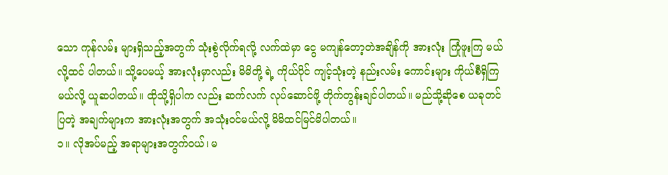သော ကုန်လမ်း များရှိသည့်အတွက် သုံးစွဲလိုက်ရလို့ လက်ထဲမှာ ငွေ မကျန်တော့တဲအချိန်ကို အားလုံး ကြုံဖူးကြ မယ်လို့ထင် ပါတယ်။ သို့ပေမယ့် အားလုံးမှာလည်း မိမိတို့ ရဲ့ ကိုယ်ပိုင် ကျင့်သုံးတဲ့ နည်းလမ်း ကောင်းများ ကိုယ်စီရှိကြမယ်လို့ ယူဆပါတယ်။ ထိုသို့ရှိပါက လည်း ဆက်လက် လုပ်ဆောင်ဖို့ တိုက်တွန်းချင်ပါတယ်။ မည်သို့ဆိုစေ ယခုတင်ပြတဲ့ အချက်များက အားလုံးအတွက် အသုံး၀င်မယ်လို့ မိမိထင်မြင်မိပါတယ်။
၁။ လိုအပ်မည့် အရာများအတွက်၀ယ်၊ မ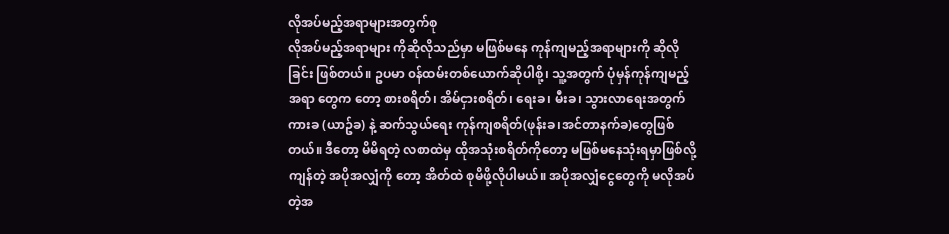လိုအပ်မည့်အရာများအတွက်စု
လိုအပ်မည့်အရာများ ကိုဆိုလိုသည်မှာ မဖြစ်မနေ ကုန်ကျမည့်အရာများကို ဆိုလိုခြင်း ဖြစ်တယ်။ ဥပမာ ၀န်ထမ်းတစ်ယောက်ဆိုပါစို့၊ သူ့အတွက် ပုံမှန်ကုန်ကျမည့်အရာ တွေက တော့ စားစရိတ်၊ အိမ်ငှားစရိတ်၊ ရေးခ၊ မီးခ၊ သွားလာရေးအတွက် ကားခ (ယာဥ်ခ) နဲ့ ဆက်သွယ်ရေး ကုန်ကျစရိတ်(ဖုန်းခ၊အင်တာနက်ခ)တွေဖြစ်တယ်။ ဒီတော့ မိမိရတဲ့ လစာထဲမှ ထိုအသုံးစရိတ်ကိုတော့ မဖြစ်မနေသုံးရမှာဖြစ်လို့ ကျန်တဲ့ အပိုအလျှံကို တော့ အိတ်ထဲ စုမိဖို့လိုပါမယ်။ အပိုအလျှံငွေတွေကို မလိုအပ်တဲ့အ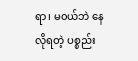ရာ၊ မ၀ယ်ဘဲ နေလိုရတဲ့ ပစ္စည်း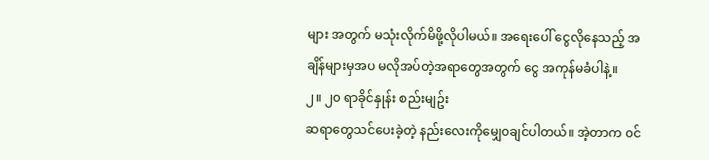များ အတွက် မသုံးလိုက်မိဖို့လိုပါမယ်။ အရေးပေါ် ငွေလိုနေသည့် အချိန်များမှအပ မလိုအပ်တဲ့အရာတွေအတွက် ငွေ အကုန်မခံပါနဲ့။
၂။ ၂၀ ရာခိုင်နှုန်း စည်းမျဥ်း
ဆရာတွေသင်ပေးခဲ့တဲ့ နည်းလေးကိုမျှေ၀ချင်ပါတယ်။ အဲ့တာက ၀င်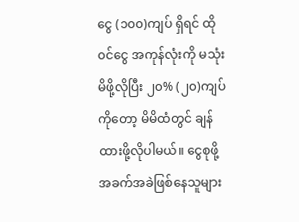ငွေ (၁၀၀)ကျပ် ရှိရင် ထို ၀င်ငွေ အကုန်လုံးကို မသုံးမိဖို့လိုပြီး ၂၀% (၂၀)ကျပ် ကိုတော့ မိမိထံတွင် ချန်ထားဖို့လိုပါမယ်။ ငွေစုဖို့အခက်အခဲဖြစ်နေသူများ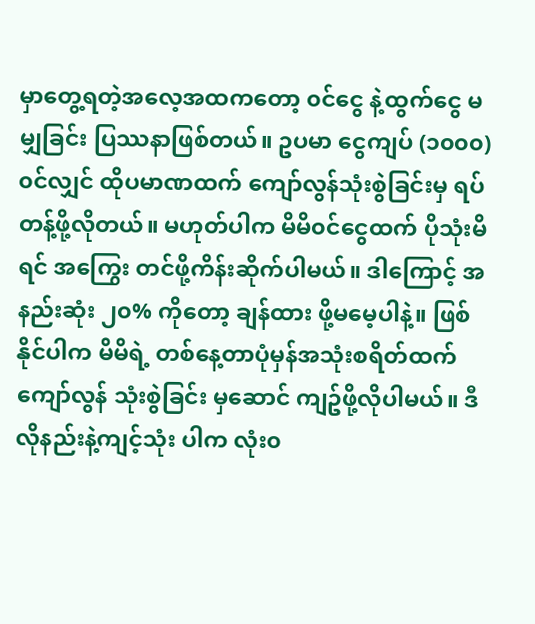မှာတွေ့ရတဲ့အလေ့အထကတော့ ၀င်ငွေ နဲ့ထွက်ငွေ မမျှခြင်း ပြဿနာဖြစ်တယ်။ ဥပမာ ငွေကျပ် (၁၀၀၀) ၀င်လျှင် ထိုပမာဏထက် ကျော်လွန်သုံးစွဲခြင်းမှ ရပ်တန့်ဖို့လိုတယ်။ မဟုတ်ပါက မိမိ၀င်ငွေထက် ပိုသုံးမိရင် အကြွေး တင်ဖို့ကိန်းဆိုက်ပါမယ်။ ဒါကြောင့် အနည်းဆုံး ၂၀% ကိုတော့ ချန်ထား ဖို့မမေ့ပါနဲ့။ ဖြစ်နိုင်ပါက မိမိရဲ့ တစ်နေ့တာပုံမှန်အသုံးစရိတ်ထက်ကျော်လွန် သုံးစွဲခြင်း မှဆောင် ကျဥ်ဖို့လိုပါမယ်။ ဒီလိုနည်းနဲ့ကျင့်သုံး ပါက လုံး၀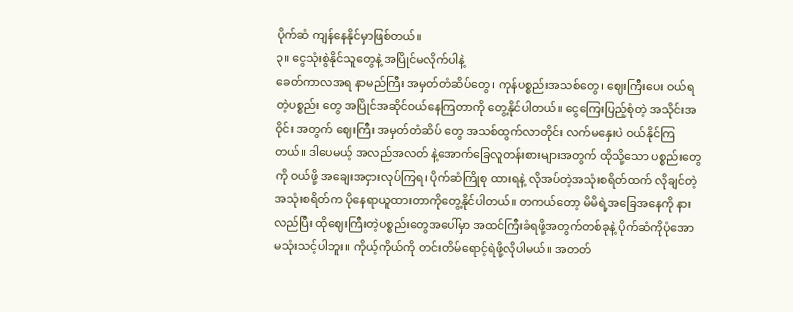ပိုက်ဆံ ကျန်နေနိုင်မှာဖြစ်တယ်။
၃။ ငွေသုံးစွဲနိုင်သူတွေနဲ့ အပြိုင်မလိုက်ပါနဲ့
ခေတ်ကာလအရ နာမည်ကြီး အမှတ်တံဆိပ်တွေ၊ ကုန်ပစ္စည်းအသစ်တွေ၊ ဈေးကြီးပေး ဝယ်ရတဲ့ပစ္စည်း တွေ အပြိုင်အဆိုင်ဝယ်နေကြတာကို တွေ့နိုင်ပါတယ်။ ငွေကြေးပြည့်စုံတဲ့ အသိုင်းအဝိုင်း အတွက် ဈေးကြီး အမှတ်တံဆိပ် တွေ အသစ်ထွက်လာတိုင်း လက်မနှေးပဲ ဝယ်နိုင်ကြတယ်။ ဒါပေမယ့် အလည်အလတ် နဲ့အောက်ခြေလူတန်းစားများအတွက် ထိုသို့သော ပစ္စည်းတွေကို ဝယ်ဖို့ အချေးအငှားလုပ်ကြရ၊ ပိုက်ဆံကြိုစု ထားရနဲ့ လိုအပ်တဲ့အသုံးစရိတ်ထက် လိုချင်တဲ့အသုံးစရိတ်က ပိုနေရာယူထားတာကိုတွေ့နိုင်ပါတယ်။ တကယ်တော့ မိမိရဲ့အခြေအနေကို နားလည်ပြီး ထိုဈေးကြီးတဲ့ပစ္စည်းတွေအပေါ်မှာ အထင်ကြီးခံရဖို့အတွက်တစ်ခုနဲ့ ပိုက်ဆံကိုပုံအောမသုံးသင့်ပါဘူး။ ကိုယ့်ကိုယ်ကို တင်းတိမ်ရောင့်ရဲဖို့လိုပါမယ်။ အတတ်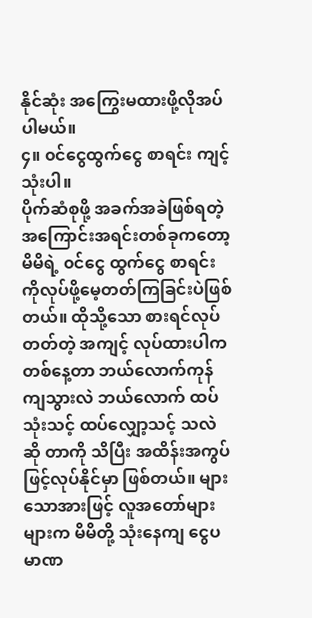နိုင်ဆုံး အကြွေးမထားဖို့လိုအပ်ပါမယ်။
၄။ ၀င်ငွေထွက်ငွေ စာရင်း ကျင့်သုံးပါ။
ပိုက်ဆံစုဖို့ အခက်အခဲဖြစ်ရတဲ့အကြောင်းအရင်းတစ်ခုကတော့ မိမိရဲ့ ၀င်ငွေ ထွက်ငွေ စာရင်းကိုလုပ်ဖို့မေ့တတ်ကြခြင်းပဲဖြစ်တယ်။ ထိုသို့သော စားရင်လုပ်တတ်တဲ့ အကျင့် လုပ်ထားပါက တစ်နေ့တာ ဘယ်လောက်ကုန်ကျသွားလဲ ဘယ်လောက် ထပ်သုံးသင့် ထပ်လျှော့သင့် သလဲဆို တာကို သိပြီး အထိန်းအကွပ် ဖြင့်လုပ်နိုင်မှာ ဖြစ်တယ်။ များသောအားဖြင့် လူအတော်များများက မိမိတို့ သုံးနေကျ ငွေပမာဏ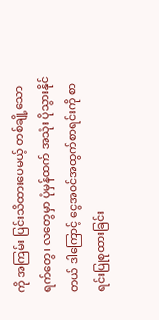ကို အကြမ်း ပြင်းသိထားပေမယ့် တစ်ချို့သော ရက်တွေ၊ လတွေမှာ ပုံမှန်ထက် အသုံး ပိုသွားနိုင်တယ် ဒါကြောင့် ငွေအ၀င်အထွက်စာရင်းကို စာရင်းပြုစုထားခြင်း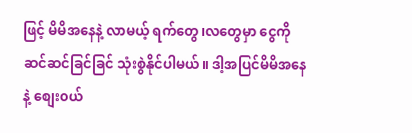ဖြင့် မိမိအနေနဲ့ လာမယ့် ရက်တွေ၊လတွေမှာ ငွေကို ဆင်ဆင်ခြင်ခြင် သုံးစွဲနိုင်ပါမယ်။ ဒါ့အပြင်မိမိအနေနဲ့ စျေး၀ယ်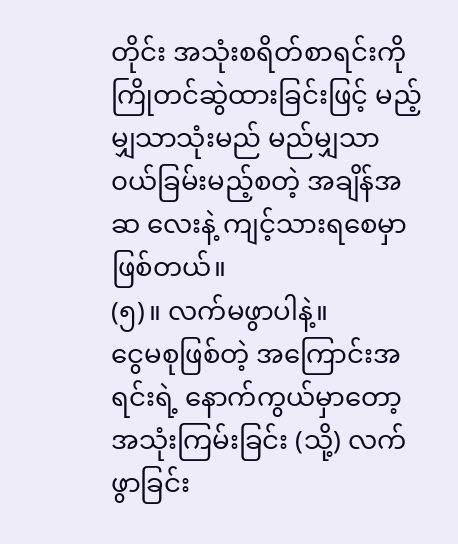တိုင်း အသုံးစရိတ်စာရင်းကို ကြိုတင်ဆွဲထားခြင်းဖြင့် မည့်မျှသာသုံးမည် မည်မျှသာ ၀ယ်ခြမ်းမည့်စတဲ့ အချိန်အဆ လေးနဲ့ ကျင့်သားရစေမှာဖြစ်တယ်။
(၅)။ လက်မဖွာပါနဲ့။
ငွေမစုဖြစ်တဲ့ အကြောင်းအရင်းရဲ့ နောက်ကွယ်မှာတော့ အသုံးကြမ်းခြင်း (သို့) လက်ဖွာခြင်း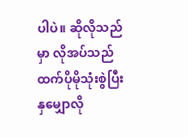ပါပဲ။ ဆိုလိုသည်မှာ လိုအပ်သည်ထက်ပိုမိုသုံးစွဲပြီး နှမျှောလို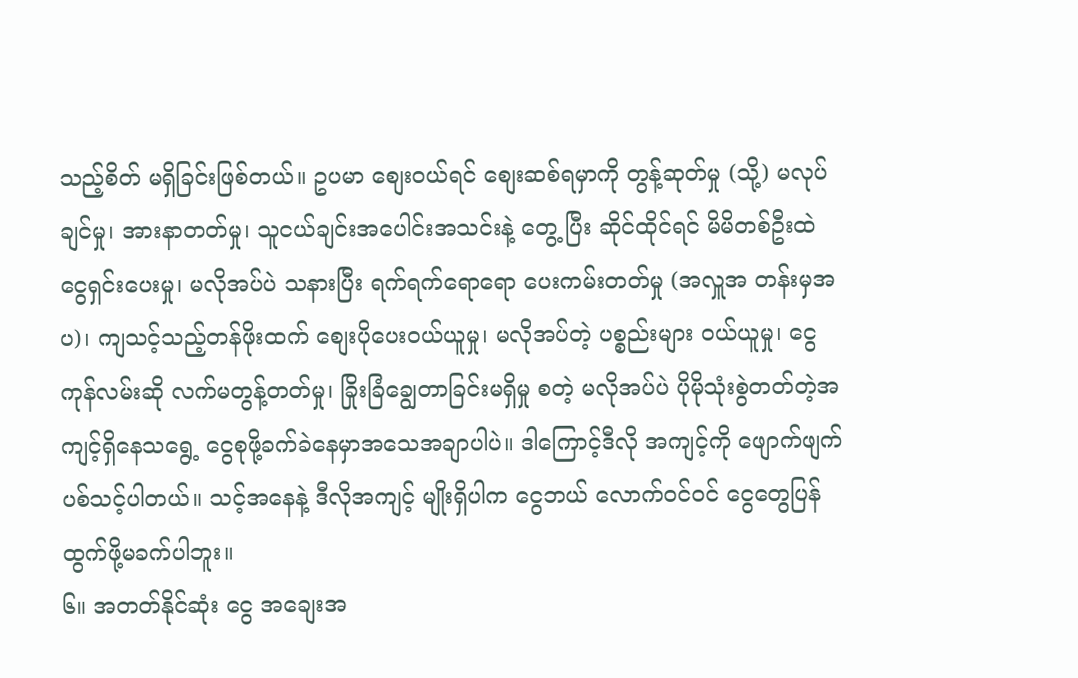သည့်စိတ် မရှိခြင်းဖြစ်တယ်။ ဥပမာ စျေး၀ယ်ရင် စျေးဆစ်ရမှာကို တွန့်ဆုတ်မှု (သို့) မလုပ်ချင်မှု၊ အားနာတတ်မှု၊ သူငယ်ချင်းအပေါင်းအသင်းနဲ့ တွေ့ ပြီး ဆိုင်ထိုင်ရင် မိမိတစ်ဦးထဲ ငွေရှင်းပေးမှု၊ မလိုအပ်ပဲ သနားပြီး ရက်ရက်ရောရော ပေးကမ်းတတ်မှု (အလှူအ တန်းမှအပ)၊ ကျသင့်သည့်တန်ဖိုးထက် စျေးပိုပေး၀ယ်ယူမှု၊ မလိုအပ်တဲ့ ပစ္စည်းများ ၀ယ်ယူမှု၊ ငွေကုန်လမ်းဆို လက်မတွန့်တတ်မှု၊ ခြိုးခြံချွေတာခြင်းမရှိမှု စတဲ့ မလိုအပ်ပဲ ပိုမိုသုံးစွဲတတ်တဲ့အကျင့်ရှိနေသရွေ့ ငွေစုဖို့ခက်ခဲနေမှာအသေအချာပါပဲ။ ဒါကြောင့်ဒီလို အကျင့်ကို ဖျောက်ဖျက်ပစ်သင့်ပါတယ်။ သင့်အနေနဲ့ ဒီလိုအကျင့် မျိုးရှိပါက ငွေဘယ် လောက်၀င်၀င် ငွေတွေပြန်ထွက်ဖို့မခက်ပါဘူး။
၆။ အတတ်နိုင်ဆုံး ငွေ အချေးအ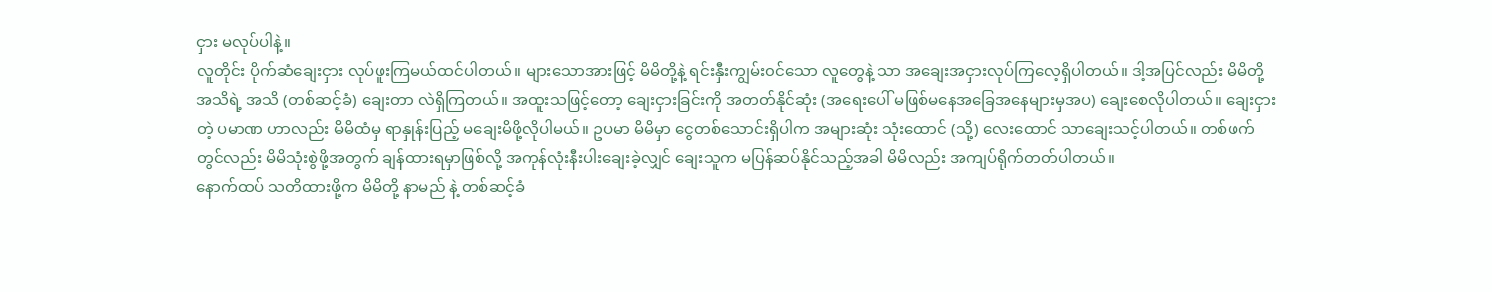ငှား မလုပ်ပါနဲ့။
လူတိုင်း ပိုက်ဆံချေးငှား လုပ်ဖူးကြမယ်ထင်ပါတယ်။ များသောအားဖြင့် မိမိတို့နဲ့ ရင်းနှီးကျွမ်း၀င်သော လူတွေနဲ့ သာ အချေးအငှားလုပ်ကြလေ့ရှိပါတယ်။ ဒါ့အပြင်လည်း မိမိတို့အသိရဲ့ အသိ (တစ်ဆင့်ခံ) ချေးတာ လဲရှိကြတယ်။ အထူးသဖြင့်တော့ ချေးငှားခြင်းကို အတတ်နိုင်ဆုံး (အရေးပေါ် မဖြစ်မနေအခြေအနေများမှအပ) ချေးစေလိုပါတယ်။ ချေးငှားတဲ့ ပမာဏ ဟာလည်း မိမိထံမှ ရာနှုန်းပြည့် မချေးမိဖို့လိုပါမယ်။ ဥပမာ မိမိမှာ ငွေတစ်သောင်းရှိပါက အများဆုံး သုံးထောင် (သို့) လေးထောင် သာချေးသင့်ပါတယ်။ တစ်ဖက်တွင်လည်း မိမိသုံးစွဲဖို့အတွက် ချန်ထားရမှာဖြစ်လို့ အကုန်လုံးနီးပါးချေးခဲ့လျှင် ချေးသူက မပြန်ဆပ်နိုင်သည့်အခါ မိမိလည်း အကျပ်ရိုက်တတ်ပါတယ်။
နောက်ထပ် သတိထားဖို့က မိမိတို့ နာမည် နဲ့ တစ်ဆင့်ခံ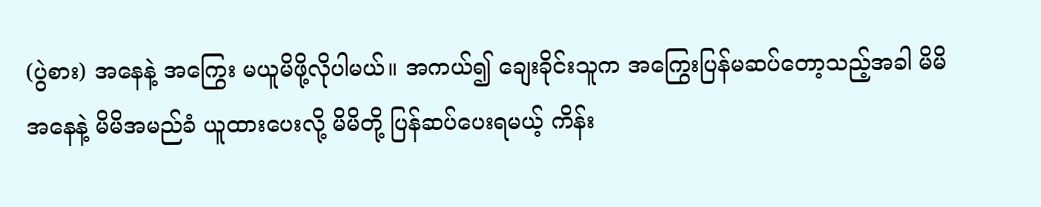(ပွဲစား) အနေနဲ့ အကြွေး မယူမိဖို့လိုပါမယ်။ အကယ်၍ ချေးခိုင်းသူက အကြွေးပြန်မဆပ်တော့သည့်အခါ မိမိအနေနဲ့ မိမိအမည်ခံ ယူထားပေးလို့ မိမိတို့ ပြန်ဆပ်ပေးရမယ့် ကိန်း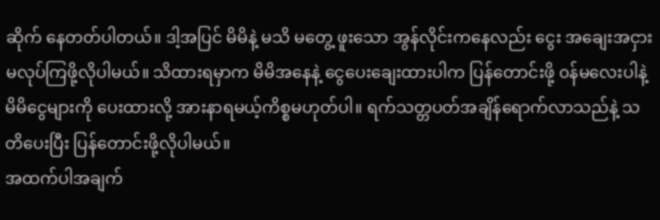ဆိုက် နေတတ်ပါတယ်။ ဒါ့အပြင် မိမိနဲ့ မသိ မတွေ့ ဖူးသော အွန်လိုင်းကနေလည်း ငွေး အချေးအငှားမလုပ်ကြဖို့လိုပါမယ်။ သိထားရမှာက မိမိအနေနဲ့ ငွေပေးချေးထားပါက ပြန်တောင်းဖို့ ၀န်မလေးပါနဲ့ မိမိငွေများကို ပေးထားလို့ အားနာရမယ့်ကိစ္စမဟုတ်ပါ။ ရက်သတ္တပတ်အချိန်ရောက်လာသည်နဲ့ သတိပေးပြီး ပြန်တောင်းဖို့လိုပါမယ်။
အထက်ပါအချက်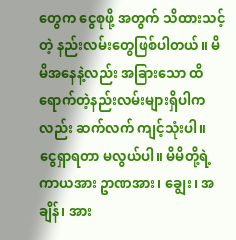တွေက ငွေစုဖို့ အတွက် သိထားသင့် တဲ့ နည်းလမ်းတွေဖြစ်ပါတယ်။ မိမိအနေနဲ့လည်း အခြားသော ထိရောက်တဲ့နည်းလမ်းများရှိပါကလည်း ဆက်လက် ကျင့်သုံးပါ။ ငွေရှာရတာ မလွယ်ပါ။ မိမိတို့ရဲ့ ကာယအား ဥာဏအား၊ ချွေး၊ အချိန်၊ အား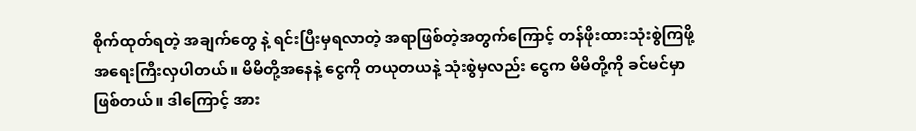စိုက်ထုတ်ရတဲ့ အချက်တွေ နဲ့ ရင်းပြီးမှရလာတဲ့ အရာဖြစ်တဲ့အတွက်ကြောင့် တန်ဖိုးထားသုံးစွဲကြဖို့ အရေးကြီးလှပါတယ်။ မိမိတို့အနေနဲ့ ငွေကို တယုတယနဲ့ သုံးစွဲမှလည်း ငွေက မိမိတို့ကို ခင်မင်မှာဖြစ်တယ်။ ဒါကြောင့် အား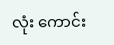လုံး ကောင်း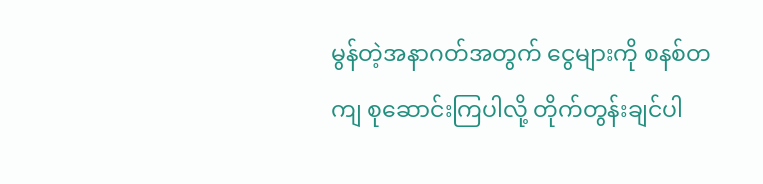မွန်တဲ့အနာဂတ်အတွက် ငွေများကို စနစ်တကျ စုဆောင်းကြပါလို့ တိုက်တွန်းချင်ပါ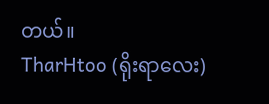တယ်။
TharHtoo (ရိုးရာလေး)